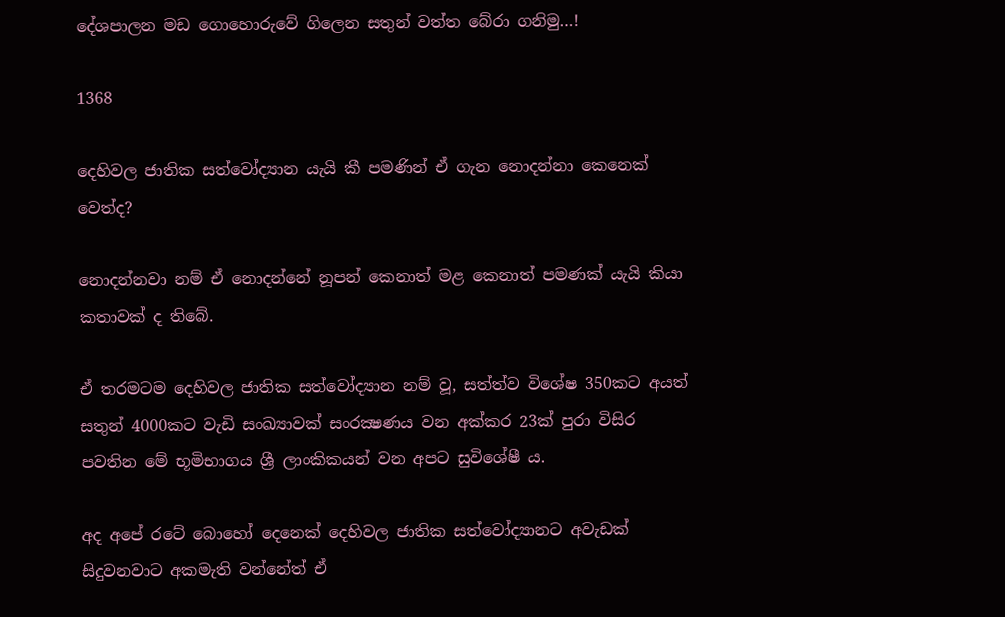දේශපාලන මඩ ගොහොරුවේ ගිලෙන සතුන් වත්ත බේරා ගනිමු…!

1368

දෙහිවල ජාතික සත්වෝද්‍යාන යැයි කී පමණින් ඒ ගැන නොදන්නා කෙනෙක් වෙත්ද?

නොදන්නවා නම් ඒ නොදන්නේ නූපන් කෙනාත් මළ කෙනාත් පමණක් යැයි කියා කතාවක් ද තිබේ.

ඒ තරමටම දෙහිවල ජාතික සත්වෝද්‍යාන නම් වූ, සත්ත්ව විශේෂ 350කට අයත් සතුන් 4000කට වැඩි සංඛ්‍යාවක් සංරක්‍ෂණය වන අක්කර 23ක් පුරා විසිර පවතින මේ භූමිභාගය ශ්‍රී ලාංකිකයන් වන අපට සුවිශේෂී ය.

අද අපේ රටේ බොහෝ දෙනෙක් දෙහිවල ජාතික සත්වෝද්‍යානට අවැඩක් සිදුවනවාට අකමැති වන්නේත් ඒ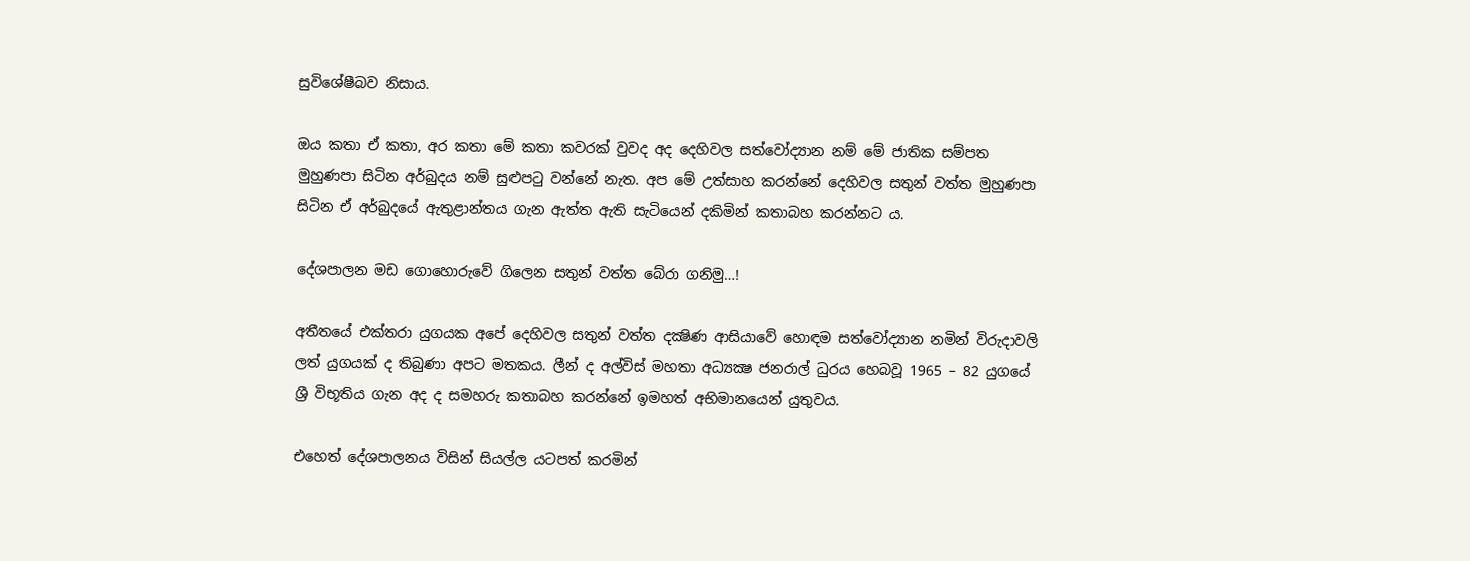සුවිශේෂීබව නිසාය.

ඔය කතා ඒ කතා, අර කතා මේ කතා කවරක් වුවද අද දෙහිවල සත්වෝද්‍යාන නම් මේ ජාතික සම්පත මුහුණපා සිටින අර්බුදය නම් සුළුපටු වන්නේ නැත. අප මේ උත්සාහ කරන්නේ දෙහිවල සතුන් වත්ත මුහුණපා සිටින ඒ අර්බුදයේ ඇතුළාන්තය ගැන ඇත්ත ඇති සැටියෙන් දකිමින් කතාබහ කරන්නට ය.

දේශපාලන මඩ ගොහොරුවේ ගිලෙන සතුන් වත්ත බේරා ගනිමු…!

අතීතයේ එක්තරා යුගයක අපේ දෙහිවල සතුන් වත්ත දක්‍ෂිණ ආසියාවේ හොඳම සත්වෝද්‍යාන නමින් විරුදාවලි ලත් යුගයක් ද තිබුණා අපට මතකය. ලීන් ද අල්විස් මහතා අධ්‍යක්‍ෂ ජනරාල් ධුරය හෙබවූ 1965 – 82 යුගයේ ශ්‍රී විභූතිය ගැන අද ද සමහරු කතාබහ කරන්නේ ඉමහත් අභිමානයෙන් යුතුවය.

එහෙත් දේශපාලනය විසින් සියල්ල යටපත් කරමින්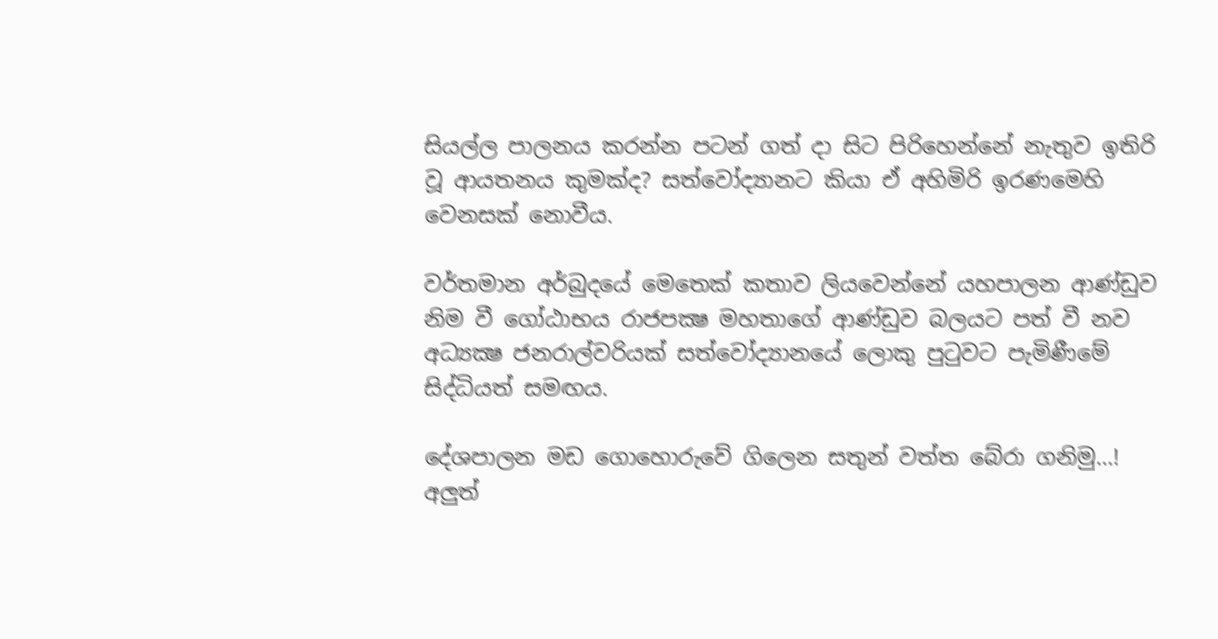සියල්ල පාලනය කරන්න පටන් ගත් දා සිට පිරිහෙන්නේ නැතුව ඉතිරි වූ ආයතනය කුමක්ද? සත්වෝද්‍යානට කියා ඒ අහිමිරි ඉරණමෙහි වෙනසක් නොවීය.

වර්තමාන අර්බුදයේ මෙතෙක් කතාව ලියවෙන්නේ යහපාලන ආණ්ඩුව නිම වී ගෝඨාභය රාජපක්‍ෂ මහතාගේ ආණ්ඩුව බලයට පත් වී නව අධ්‍යක්‍ෂ ජනරාල්වරියක් සත්වෝද්‍යානයේ ලොකු පුටුවට පැමිණීමේ සිද්ධියත් සමඟය.

දේශපාලන මඩ ගොහොරුවේ ගිලෙන සතුන් වත්ත බේරා ගනිමු…!
අලුත්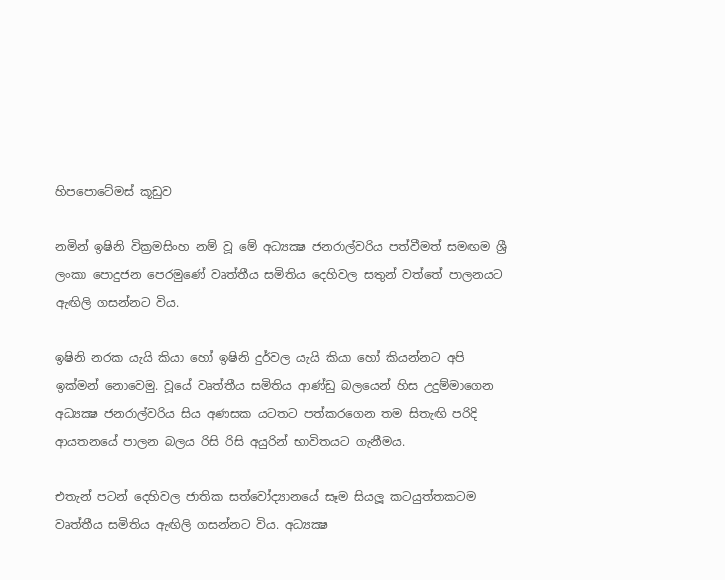හිපපොටේමස් කූඩුව

නමින් ඉෂිනි වික්‍රමසිංහ නම් වූ මේ අධ්‍යක්‍ෂ ජනරාල්වරිය පත්වීමත් සමඟම ශ්‍රී ලංකා පොදුජන පෙරමුණේ වෘත්තීය සමිතිය දෙහිවල සතුන් වත්තේ පාලනයට ඇඟිලි ගසන්නට විය.

ඉෂිනි නරක යැයි කියා හෝ ඉෂිනි දුර්වල යැයි කියා හෝ කියන්නට අපි ඉක්මන් නොවෙමු. වූයේ වෘත්තීය සමිතිය ආණ්ඩු බලයෙන් හිස උදුම්මාගෙන අධ්‍යක්‍ෂ ජනරාල්වරිය සිය අණසක යටතට පත්කරගෙන තම සිතැඟි පරිදි ආයතනයේ පාලන බලය රිසි රිසි අයුරින් භාවිතයට ගැනීමය.

එතැන් පටන් දෙහිවල ජාතික සත්වෝද්‍යානයේ සෑම සියලූ කටයුත්තකටම වෘත්තීය සමිතිය ඇඟිලි ගසන්නට විය. අධ්‍යක්‍ෂ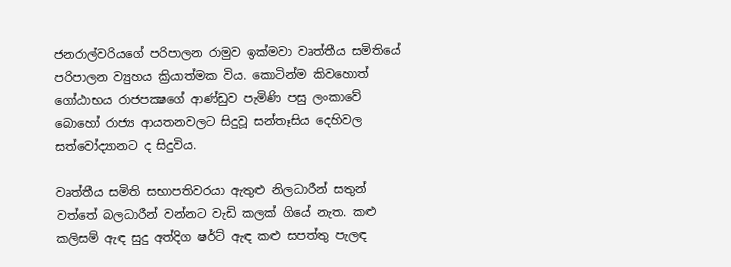ජනරාල්වරියගේ පරිපාලන රාමුව ඉක්මවා වෘත්තීය සමිතියේ පරිපාලන ව්‍යුහය ක්‍රියාත්මක විය. කොටින්ම කිවහොත් ගෝඨාභය රාජපක්‍ෂගේ ආණ්ඩුව පැමිණි පසු ලංකාවේ බොහෝ රාජ්‍ය ආයතනවලට සිදුවූ සන්තෑසිය දෙහිවල සත්වෝද්‍යානට ද සිදුවිය.

වෘත්තීය සමිති සභාපතිවරයා ඇතුළු නිලධාරීන් සතුන් වත්තේ බලධාරීන් වන්නට වැඩි කලක් ගියේ නැත. කළු කලිසම් ඇඳ සුදු අත්දිග ෂර්ට් ඇඳ කළු සපත්තු පැලඳ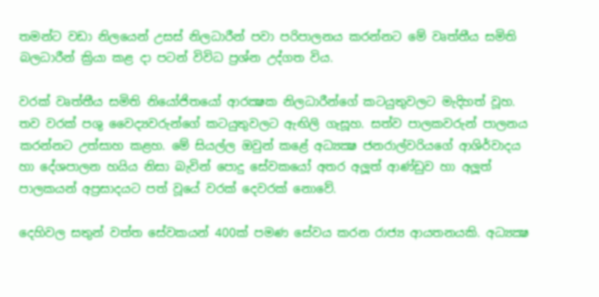තමන්ට වඩා නිලයෙන් උසස් නිලධාරීන් පවා පරිපාලනය කරන්නට මේ වෘත්තීය සමිති බලධාරීන් ක්‍රියා කළ දා පටන් විවිධ ප්‍රශ්න උද්ගත විය.

වරක් වෘත්තීය සමිති නියෝජිතයෝ ආරක්‍ෂක නිලධාරීන්ගේ කටයුතුවලට මැදිහත් වූහ. තව වරක් පශු වෛද්‍යවරුන්ගේ කටයුතුවලට ඇඟිලි ගැසූහ. සත්ව පාලකවරුන් පාලනය කරන්නට උත්සාහ කළහ. මේ සියල්ල ඔවුන් කළේ අධ්‍යක්‍ෂ ජනරාල්වරියගේ ආශිර්වාදය හා දේශපාලන හයිය නිසා බැවින් පොදු සේවකයෝ අතර අලූත් ආණ්ඩුව හා අලූත් පාලකයන් අප්‍රසාදයට පත් වූයේ වරක් දෙවරක් නොවේ.

දෙහිවල සතුන් වත්ත සේවකයන් 400ක් පමණ සේවය කරන රාජ්‍ය ආයතනයකි. අධ්‍යක්‍ෂ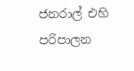ජනරාල් එහි පරිපාලන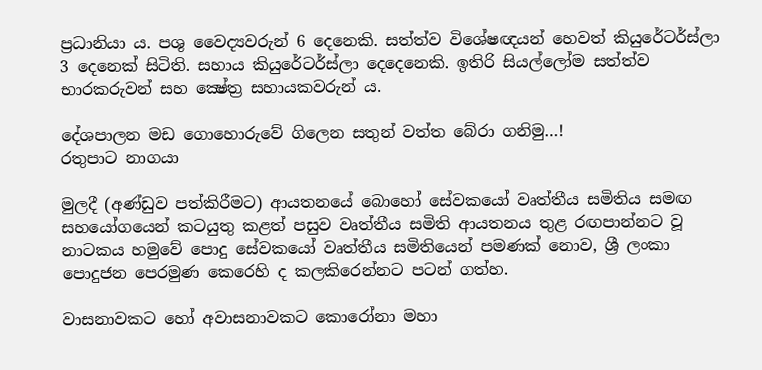ප්‍රධානියා ය. පශු වෛද්‍යවරුන් 6 දෙනෙකි. සත්ත්ව විශේෂඥයන් හෙවත් කියුරේටර්ස්ලා 3 දෙනෙක් සිටිති. සහාය කියුරේටර්ස්ලා දෙදෙනෙකි. ඉතිරි සියල්ලෝම සත්ත්ව භාරකරුවන් සහ ක්‍ෂේත්‍ර සහායකවරුන් ය.

දේශපාලන මඩ ගොහොරුවේ ගිලෙන සතුන් වත්ත බේරා ගනිමු…!
රතුපාට නාගයා

මුලදී (අණ්ඩුව පත්කිරීමට) ආයතනයේ බොහෝ සේවකයෝ වෘත්තීය සමිතිය සමඟ සහයෝගයෙන් කටයුතු කළත් පසුව වෘත්තීය සමිති ආයතනය තුළ රඟපාන්නට වූ නාටකය හමුවේ පොදු සේවකයෝ වෘත්තීය සමිතියෙන් පමණක් නොව, ශ්‍රී ලංකා පොදුජන පෙරමුණ කෙරෙහි ද කලකිරෙන්නට පටන් ගත්හ.

වාසනාවකට හෝ අවාසනාවකට කොරෝනා මහා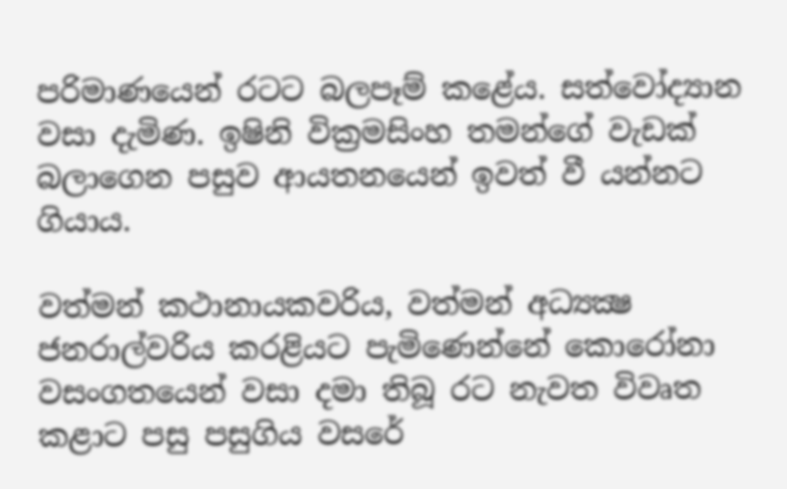පරිමාණයෙන් රටට බලපෑම් කළේය. සත්වෝද්‍යාන වසා දැමිණ. ඉෂිනි වික්‍රමසිංහ තමන්ගේ වැඩක් බලාගෙන පසුව ආයතනයෙන් ඉවත් වී යන්නට ගියාය.

වත්මන් කථානායකවරිය, වත්මන් අධ්‍යක්‍ෂ ජනරාල්වරිය කරළියට පැමිණෙන්නේ කොරෝනා වසංගතයෙන් වසා දමා තිබූ රට නැවත විවෘත කළාට පසු පසුගිය වසරේ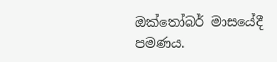ඔක්තෝබර් මාසයේදී පමණය.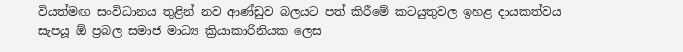වියත්මඟ සංවිධානය තුළින් නව ආණ්ඩුව බලයට පත් කිරීමේ කටයුතුවල ඉහළ දායකත්වය සැපයූ ඕ ප්‍රබල සමාජ මාධ්‍ය ක්‍රියාකාරිනියක ලෙස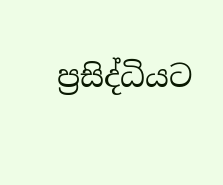ප්‍රසිද්ධියට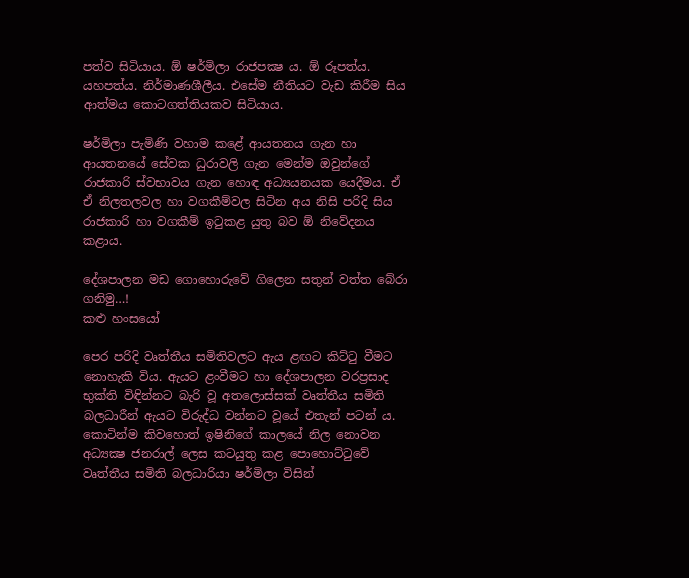පත්ව සිටියාය. ඕ ෂර්මිලා රාජපක්‍ෂ ය. ඕ රූපත්ය. යහපත්ය. නිර්මාණශීලීය. එසේම නීතියට වැඩ කිරීම සිය ආත්මය කොටගත්තියකව සිටියාය.

ෂර්මිලා පැමිණි වහාම කළේ ආයතනය ගැන හා ආයතනයේ සේවක ධුරාවලි ගැන මෙන්ම ඔවුන්ගේ රාජකාරි ස්වභාවය ගැන හොඳ අධ්‍යයනයක යෙදීමය. ඒ ඒ නිලතලවල හා වගකීම්වල සිටින අය නිසි පරිදි සිය රාජකාරි හා වගකීම් ඉටුකළ යුතු බව ඕ නිවේදනය කළාය.

දේශපාලන මඩ ගොහොරුවේ ගිලෙන සතුන් වත්ත බේරා ගනිමු…!
කළු හංසයෝ

පෙර පරිදි වෘත්තීය සමිතිවලට ඇය ළඟට කිට්ටු වීමට නොහැකි විය. ඇයට ළංවීමට හා දේශපාලන වරප්‍රසාද භුක්ති විඳින්නට බැරි වූ අතලොස්සක් වෘත්තීය සමිති බලධාරීන් ඇයට විරුද්ධ වන්නට වූයේ එතැන් පටන් ය. කොටින්ම කිවහොත් ඉෂිනිගේ කාලයේ නිල නොවන අධ්‍යක්‍ෂ ජනරාල් ලෙස කටයුතු කළ පොහොට්ටුවේ වෘත්තීය සමිති බලධාරියා ෂර්මිලා විසින්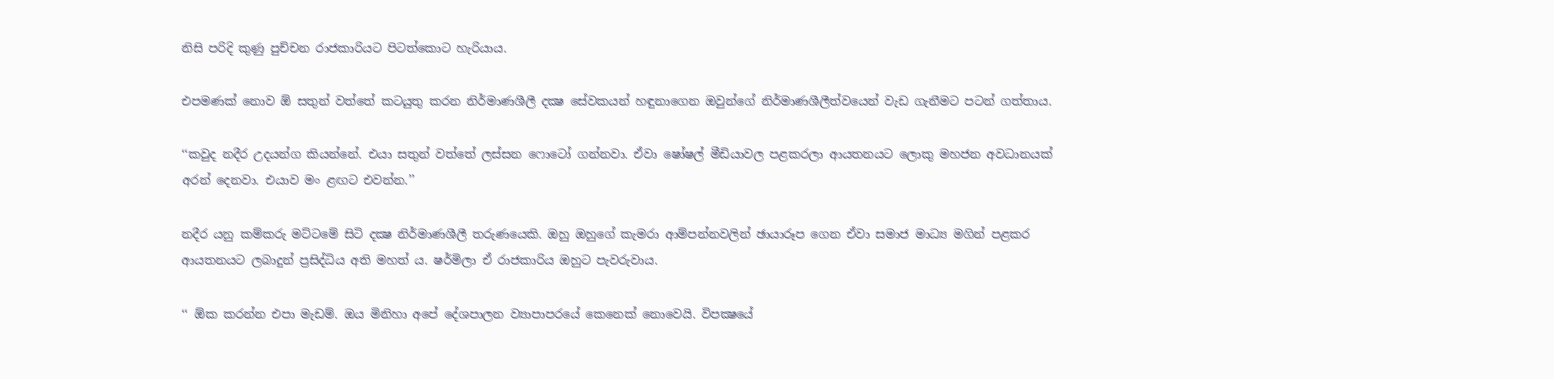නිසි පරිදි කුණු පුච්චන රාජකාරියට පිටත්කොට හැරියාය.

එපමණක් නොව ඕ සතුන් වත්තේ කටයුතු කරන නිර්මාණශීලී දක්‍ෂ සේවකයන් හඳුනාගෙන ඔවුන්ගේ නිර්මාණශීලීත්වයෙන් වැඩ ගැනීමට පටන් ගත්තාය.

‘‘කවුද නදීර උදයන්ග කියන්නේ. එයා සතුන් වත්තේ ලස්සන ෆොටෝ ගන්නවා. ඒවා ෂෝෂල් මීඩියාවල පළකරලා ආයතනයට ලොකු මහජන අවධානයක් අරන් දෙනවා. එයාව මං ළඟට එවන්න.’’

නදීර යනු කම්කරු මට්ටමේ සිටි දක්‍ෂ නිර්මාණශීලී තරුණයෙකි. ඔහු ඔහුගේ කැමරා ආම්පන්නවලින් ඡායාරූප ගෙන ඒවා සමාජ මාධ්‍ය මගින් පළකර ආයතනයට ලබාදුන් ප්‍රසිද්ධිය අති මහත් ය. ෂර්මිලා ඒ රාජකාරිය ඔහුට පැවරුවාය.

‘‘ ඕක කරන්න එපා මැඩම්. ඔය මිනිහා අපේ දේශපාලන ව්‍යාපාපරයේ කෙනෙක් නොවෙයි. විපක්‍ෂයේ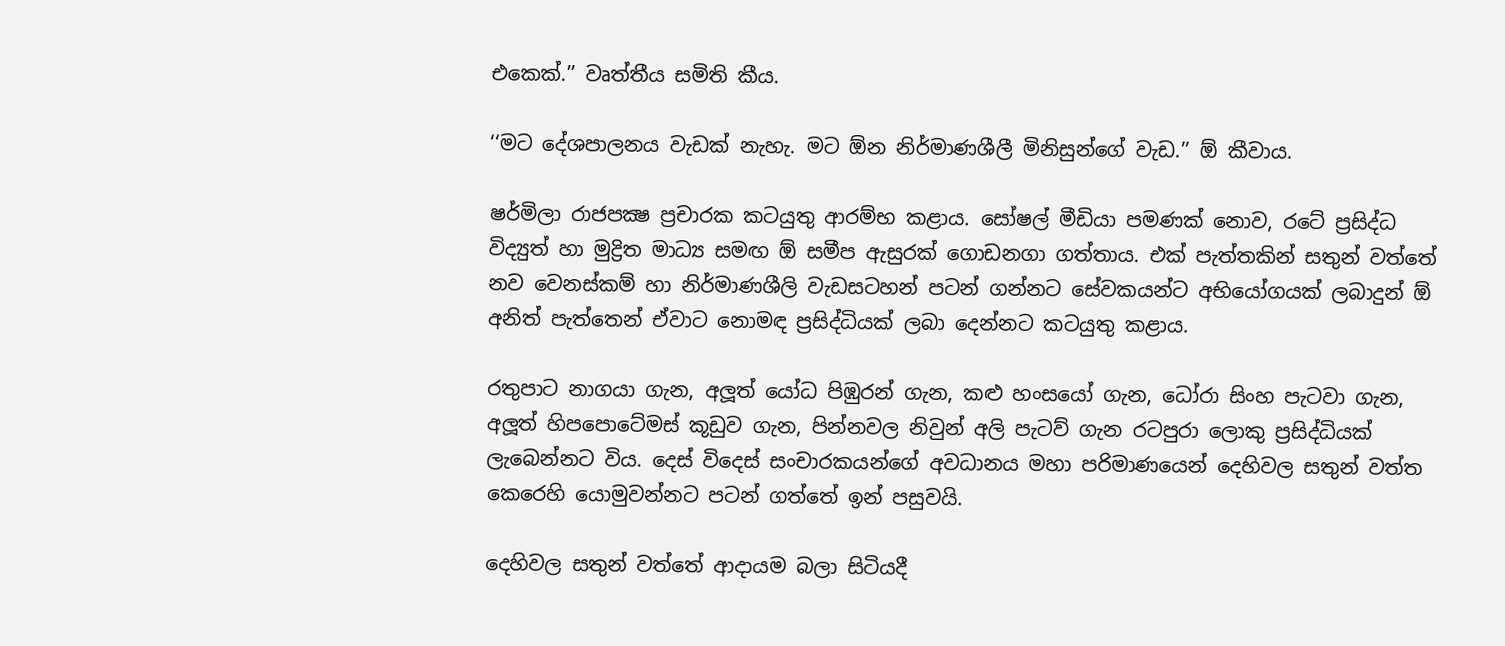එකෙක්.’’ වෘත්තීය සමිති කීය.

‘‘මට දේශපාලනය වැඩක් නැහැ. මට ඕන නිර්මාණශීලී මිනිසුන්ගේ වැඩ.’’ ඕ කීවාය.

ෂර්මිලා රාජපක්‍ෂ ප්‍රචාරක කටයුතු ආරම්භ කළාය. සෝෂල් මීඩියා පමණක් නොව, රටේ ප්‍රසිද්ධ විද්‍යුත් හා මුද්‍රිත මාධ්‍ය සමඟ ඕ සමීප ඇසුරක් ගොඩනගා ගත්තාය. එක් පැත්තකින් සතුන් වත්තේ නව වෙනස්කම් හා නිර්මාණශීලි වැඩසටහන් පටන් ගන්නට සේවකයන්ට අභියෝගයක් ලබාදුන් ඕ අනිත් පැත්තෙන් ඒවාට නොමඳ ප්‍රසිද්ධියක් ලබා දෙන්නට කටයුතු කළාය.

රතුපාට නාගයා ගැන, අලූත් යෝධ පිඹුරන් ගැන, කළු හංසයෝ ගැන, ධෝරා සිංහ පැටවා ගැන, අලූත් හිපපොටේමස් කූඩුව ගැන, පින්නවල නිවුන් අලි පැටව් ගැන රටපුරා ලොකු ප්‍රසිද්ධියක් ලැබෙන්නට විය. දෙස් විදෙස් සංචාරකයන්ගේ අවධානය මහා පරිමාණයෙන් දෙහිවල සතුන් වත්ත කෙරෙහි යොමුවන්නට පටන් ගත්තේ ඉන් පසුවයි.

දෙහිවල සතුන් වත්තේ ආදායම බලා සිටියදී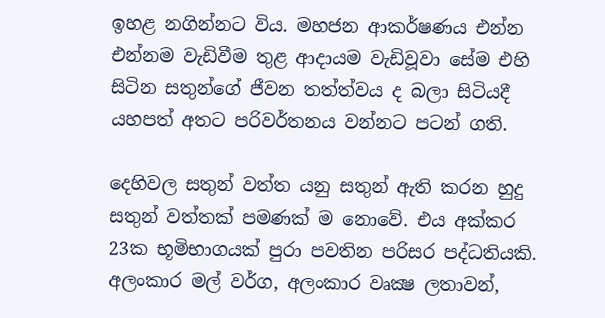ඉහළ නගින්නට විය. මහජන ආකර්ෂණය එන්න එන්නම වැඩිවීම තුළ ආදායම වැඩිවූවා සේම එහි සිටින සතුන්ගේ ජීවන තත්ත්වය ද බලා සිටියදී යහපත් අතට පරිවර්තනය වන්නට පටන් ගති.

දෙහිවල සතුන් වත්ත යනු සතුන් ඇති කරන හුදු සතුන් වත්තක් පමණක් ම නොවේ. එය අක්කර 23ක භූමිභාගයක් පුරා පවතින පරිසර පද්ධතියකි. අලංකාර මල් වර්ග, අලංකාර වෘක්‍ෂ ලතාවන්,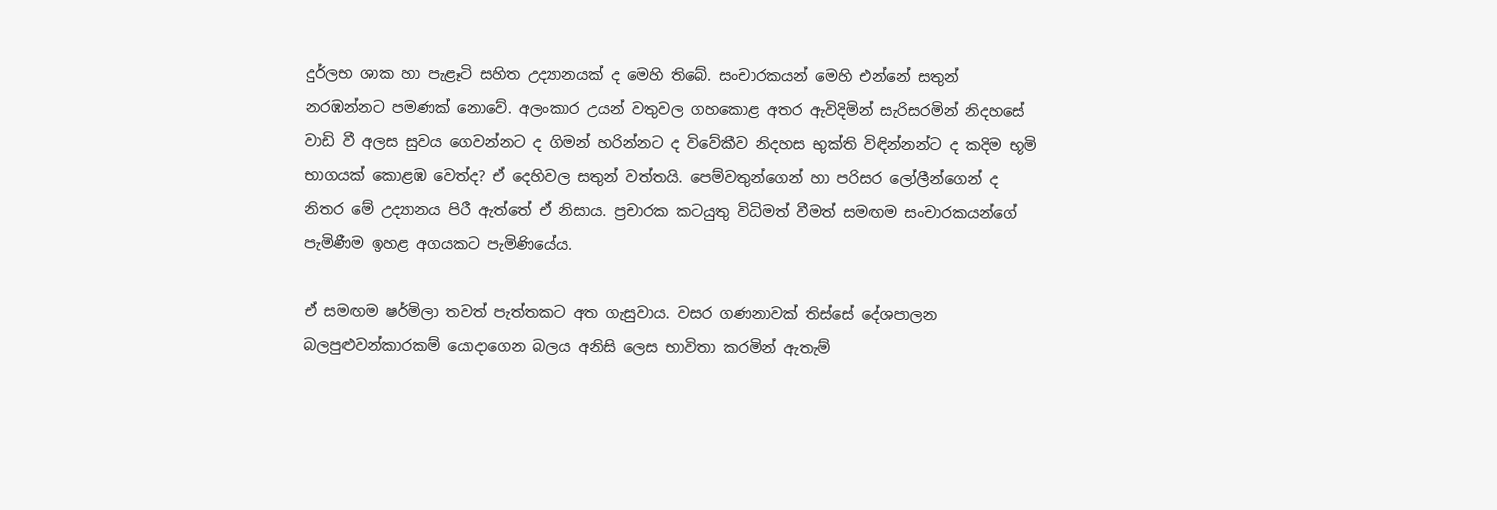දුර්ලභ ශාක හා පැළෑටි සහිත උද්‍යානයක් ද මෙහි තිබේ. සංචාරකයන් මෙහි එන්නේ සතුන් නරඹන්නට පමණක් නොවේ. අලංකාර උයන් වතුවල ගහකොළ අතර ඇවිදිමින් සැරිසරමින් නිදහසේ වාඩි වී අලස සුවය ගෙවන්නට ද ගිමන් හරින්නට ද විවේකීව නිදහස භුක්ති විඳින්නන්ට ද කදිම භූමි භාගයක් කොළඹ වෙත්ද? ඒ දෙහිවල සතුන් වත්තයි. පෙම්වතුන්ගෙන් හා පරිසර ලෝලීන්ගෙන් ද නිතර මේ උද්‍යානය පිරී ඇත්තේ ඒ නිසාය. ප්‍රචාරක කටයුතු විධිමත් වීමත් සමඟම සංචාරකයන්ගේ පැමිණීම ඉහළ අගයකට පැමිණියේය.

ඒ සමඟම ෂර්මිලා තවත් පැත්තකට අත ගැසුවාය. වසර ගණනාවක් තිස්සේ දේශපාලන බලපුළුවන්කාරකම් යොදාගෙන බලය අනිසි ලෙස භාවිතා කරමින් ඇතැම්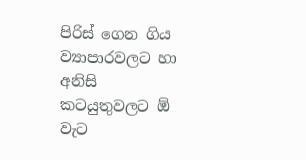පිරිස් ගෙන ගිය ව්‍යාපාරවලට හා අනිසි කටයුතුවලට ඕ වැට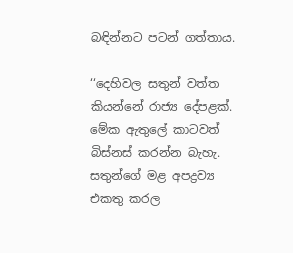බඳින්නට පටන් ගත්තාය.

‘‘දෙහිවල සතුන් වත්ත කියන්නේ රාජ්‍ය දේපළක්. මේක ඇතුලේ කාටවත් බිස්නස් කරන්න බැහැ. සතුන්ගේ මළ අපද්‍රව්‍ය එකතු කරල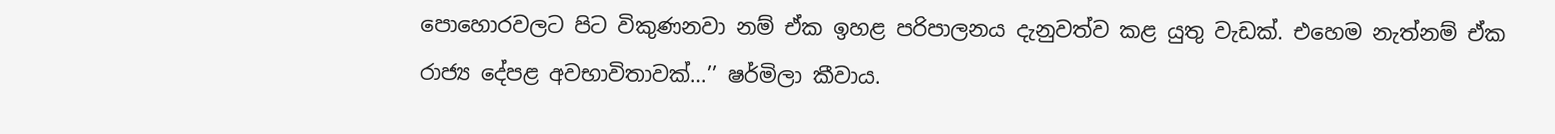පොහොරවලට පිට විකුණනවා නම් ඒක ඉහළ පරිපාලනය දැනුවත්ව කළ යුතු වැඩක්. එහෙම නැත්නම් ඒක රාජ්‍ය දේපළ අවභාවිතාවක්…’’ ෂර්මිලා කීවාය.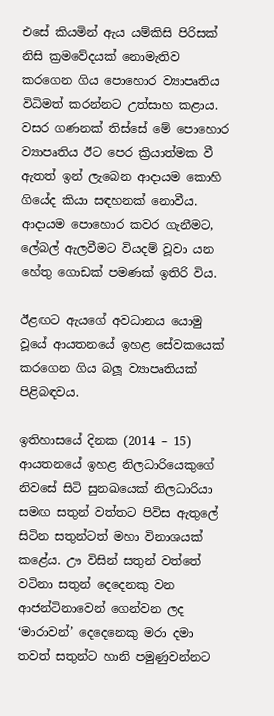එසේ කියමින් ඇය යම්කිසි පිරිසක් නිසි ක්‍රමවේදයක් නොමැතිව කරගෙන ගිය පොහොර ව්‍යාපෘතිය විධිමත් කරන්නට උත්සාහ කළාය. වසර ගණනක් තිස්සේ මේ පොහොර ව්‍යාපෘතිය ඊට පෙර ක්‍රියාත්මක වී ඇතත් ඉන් ලැබෙන ආදායම කොහි ගියේද කියා සඳහනක් නොවීය. ආදායම පොහොර කවර ගැනීමට, ලේබල් ඇලවීමට වියදම් වූවා යන හේතු ගොඩක් පමණක් ඉතිරි විය.

ඊළඟට ඇයගේ අවධානය යොමු වූයේ ආයතනයේ ඉහළ සේවකයෙක් කරගෙන ගිය බලූ ව්‍යාපෘතියක් පිළිබඳවය.

ඉතිහාසයේ දිනක (2014 – 15) ආයතනයේ ඉහළ නිලධාරියෙකුගේ නිවසේ සිටි සුනඛයෙක් නිලධාරියා සමඟ සතුන් වත්තට පිවිස ඇතුලේ සිටින සතුන්ටත් මහා විනාශයක් කළේය. ඌ විසින් සතුන් වත්තේ වටිනා සතුන් දෙදෙනකු වන ආජන්ටිනාවෙන් ගෙන්වන ලද ‘මාරාවන්’ දෙදෙනෙකු මරා දමා තවත් සතුන්ට හානි පමුණුවන්නට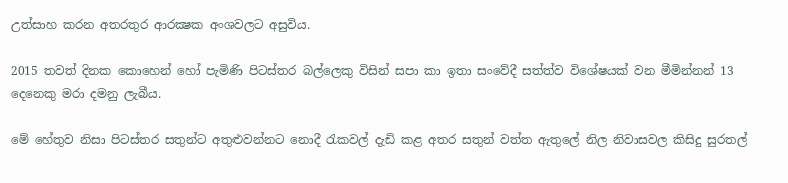උත්සාහ කරන අතරතුර ආරක්‍ෂක අංශවලට අසුවිය.

2015 තවත් දිනක කොහෙන් හෝ පැමිණි පිටස්තර බල්ලෙකු විසින් සපා කා ඉතා සංවේදී සත්ත්ව විශේෂයක් වන මීමින්නන් 13 දෙනෙකු මරා දමනු ලැබීය.

මේ හේතුව නිසා පිටස්තර සතුන්ට අතුළුවන්නට නොදී රැකවල් දැඩි කළ අතර සතුන් වත්ත ඇතුලේ නිල නිවාසවල කිසිදු සුරතල්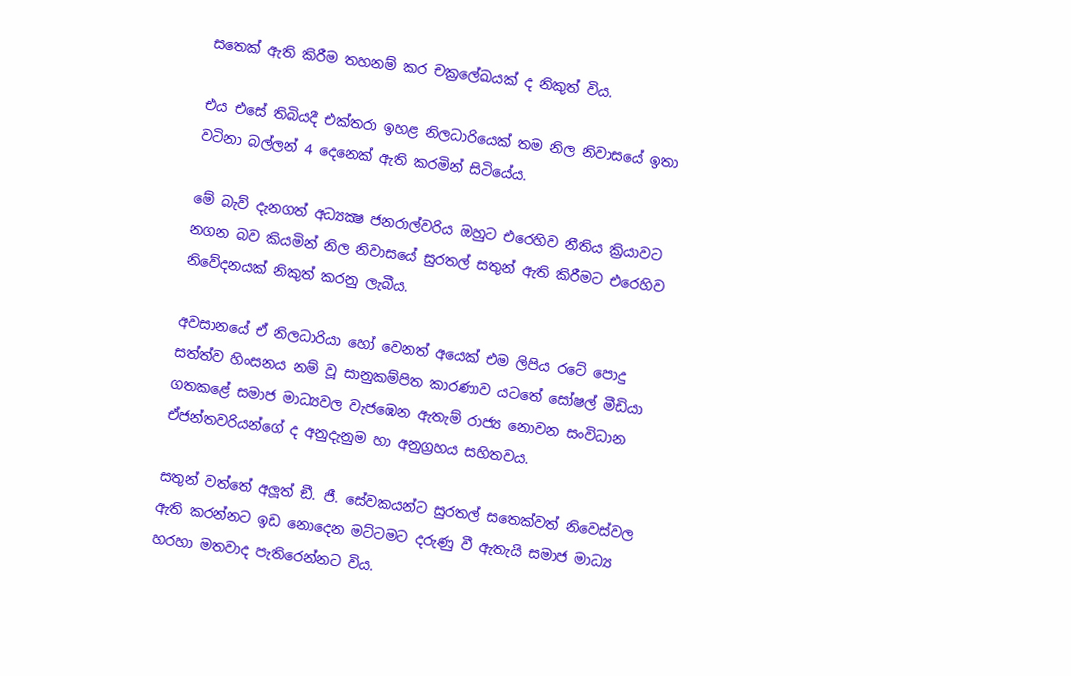සතෙක් ඇති කිරීම තහනම් කර චක්‍රලේඛයක් ද නිකුත් විය.

එය එසේ තිබියදී එක්තරා ඉහළ නිලධාරියෙක් තම නිල නිවාසයේ ඉතා වටිනා බල්ලන් 4 දෙනෙක් ඇති කරමින් සිටියේය.

මේ බැව් දැනගත් අධ්‍යක්‍ෂ ජනරාල්වරිය ඔහුට එරෙහිව නීතිය ක්‍රියාවට නගන බව කියමින් නිල නිවාසයේ සුරතල් සතුන් ඇති කිරීමට එරෙහිව නිවේදනයක් නිකුත් කරනු ලැබීය.

අවසානයේ ඒ නිලධාරියා හෝ වෙනත් අයෙක් එම ලිපිය රටේ පොදු සත්ත්ව හිංසනය නම් වූ සානුකම්පිත කාරණාව යටතේ සෝෂල් මීඩියා ගතකළේ සමාජ මාධ්‍යවල වැජඹෙන ඇතැම් රාජ්‍ය නොවන සංවිධාන ඒජන්තවරියන්ගේ ද අනුදැනුම හා අනුග්‍රහය සහිතවය.

සතුන් වත්තේ අලූත් ඞී. ජී. සේවකයන්ට සුරතල් සතෙක්වත් නිවෙස්වල ඇති කරන්නට ඉඩ නොදෙන මට්ටමට දරුණු වී ඇතැයි සමාජ මාධ්‍ය හරහා මතවාද පැතිරෙන්නට විය.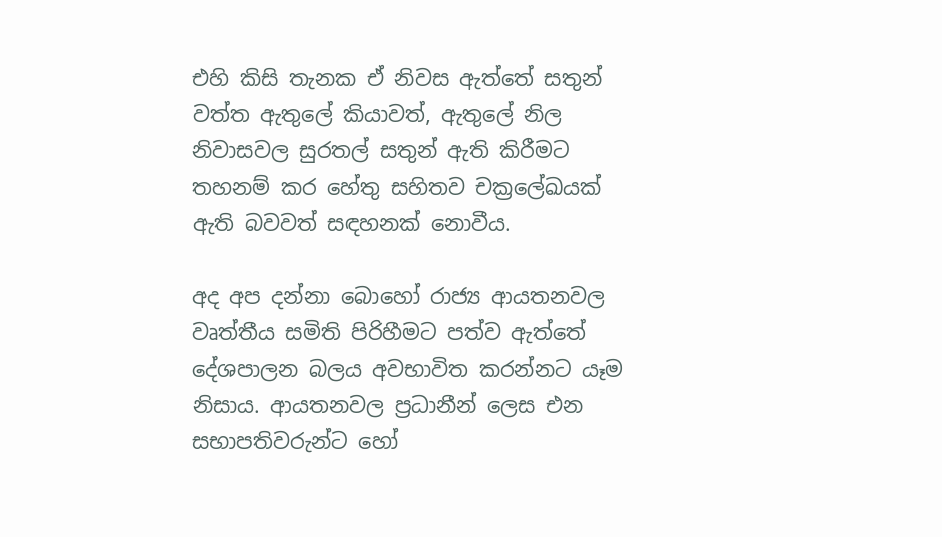එහි කිසි තැනක ඒ නිවස ඇත්තේ සතුන් වත්ත ඇතුලේ කියාවත්, ඇතුලේ නිල නිවාසවල සුරතල් සතුන් ඇති කිරීමට තහනම් කර හේතු සහිතව චක්‍රලේඛයක් ඇති බවවත් සඳහනක් නොවීය.

අද අප දන්නා බොහෝ රාජ්‍ය ආයතනවල වෘත්තීය සමිති පිරිහීමට පත්ව ඇත්තේ දේශපාලන බලය අවභාවිත කරන්නට යෑම නිසාය. ආයතනවල ප්‍රධානීන් ලෙස එන සභාපතිවරුන්ට හෝ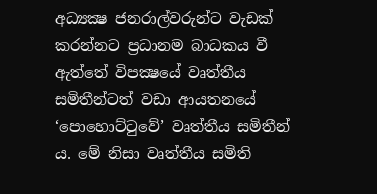අධ්‍යක්‍ෂ ජනරාල්වරුන්ට වැඩක් කරන්නට ප්‍රධානම බාධකය වී ඇත්තේ විපක්‍ෂයේ වෘත්තීය සමිතීන්ටත් වඩා ආයතනයේ ‘පොහොට්ටුවේ’ වෘත්තීය සමිතීන් ය. මේ නිසා වෘත්තීය සමිති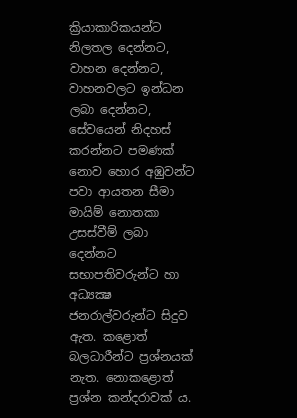ක්‍රියාකාරිකයන්ට නිලතල දෙන්නට, වාහන දෙන්නට, වාහනවලට ඉන්ධන ලබා දෙන්නට, සේවයෙන් නිදහස් කරන්නට පමණක් නොව හොර අඹුවන්ට පවා ආයතන සීමා මායිම් නොතකා උසස්වීම් ලබා දෙන්නට සභාපතිවරුන්ට හා අධ්‍යක්‍ෂ ජනරාල්වරුන්ට සිදුව ඇත. කළොත් බලධාරීන්ට ප්‍රශ්නයක් නැත. නොකළොත් ප්‍රශ්න කන්දරාවක් ය.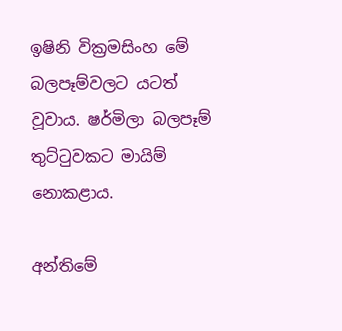ඉෂිනි වික්‍රමසිංහ මේ බලපෑම්වලට යටත් වූවාය. ෂර්මිලා බලපෑම් තුට්ටුවකට මායිම් නොකළාය.

අන්තිමේ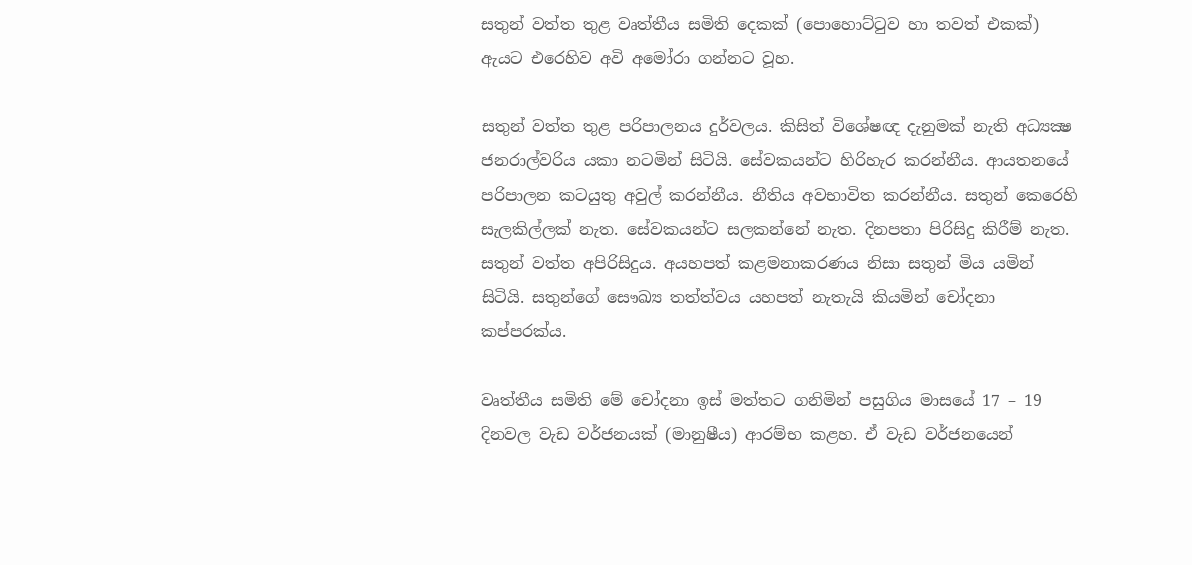සතුන් වත්ත තුළ වෘත්තීය සමිති දෙකක් (පොහොට්ටුව හා තවත් එකක්) ඇයට එරෙහිව අවි අමෝරා ගන්නට වූහ.

සතුන් වත්ත තුළ පරිපාලනය දුර්වලය. කිසිත් විශේෂඥ දැනුමක් නැති අධ්‍යක්‍ෂ ජනරාල්වරිය යකා නටමින් සිටියි. සේවකයන්ට හිරිහැර කරන්නීය. ආයතනයේ පරිපාලන කටයුතු අවුල් කරන්නීය. නීතිය අවභාවිත කරන්නීය. සතුන් කෙරෙහි සැලකිල්ලක් නැත. සේවකයන්ට සලකන්නේ නැත. දිනපතා පිරිසිදු කිරීම් නැත. සතුන් වත්ත අපිරිසිදුය. අයහපත් කළමනාකරණය නිසා සතුන් මිය යමින් සිටියි. සතුන්ගේ සෞඛ්‍ය තත්ත්වය යහපත් නැතැයි කියමින් චෝදනා කප්පරක්ය.

වෘත්තීය සමිති මේ චෝදනා ඉස් මත්තට ගනිමින් පසුගිය මාසයේ 17 – 19 දිනවල වැඩ වර්ජනයක් (මානුෂීය) ආරම්භ කළහ. ඒ වැඩ වර්ජනයෙන්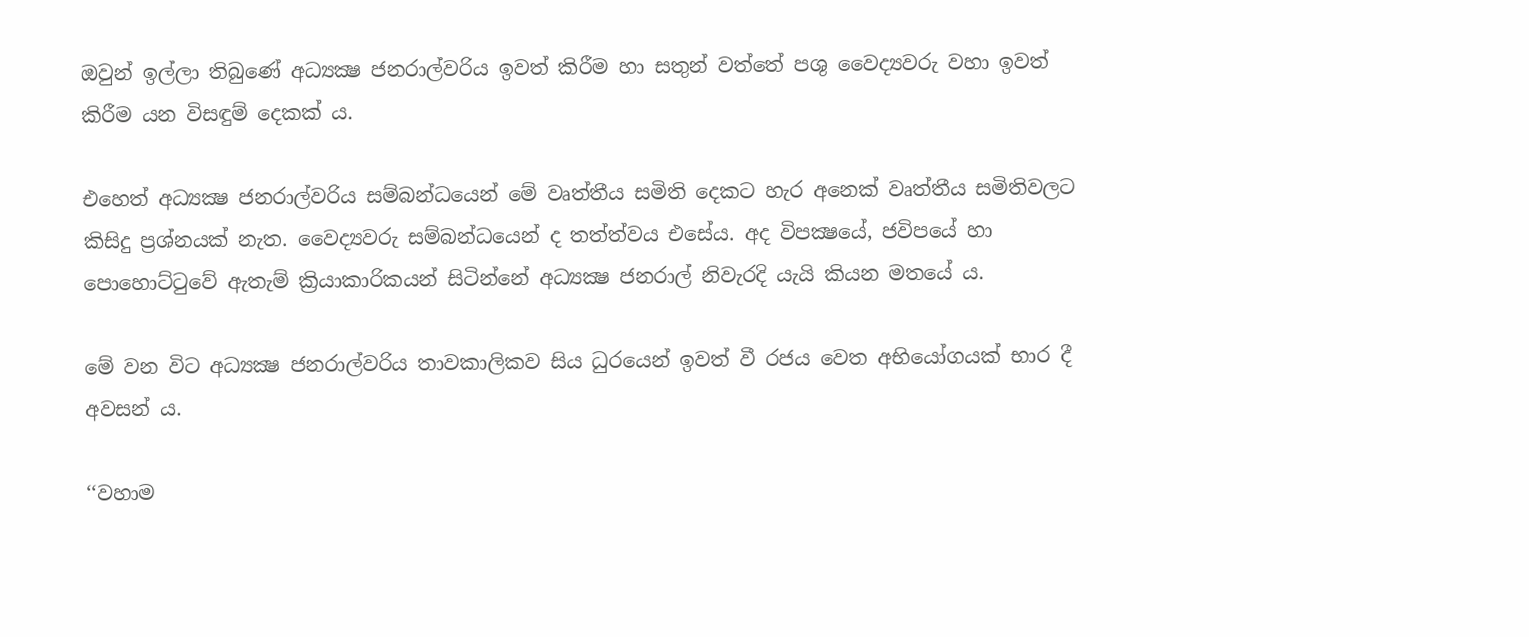ඔවුන් ඉල්ලා තිබුණේ අධ්‍යක්‍ෂ ජනරාල්වරිය ඉවත් කිරීම හා සතුන් වත්තේ පශු වෛද්‍යවරු වහා ඉවත් කිරීම යන විසඳුම් දෙකක් ය.

එහෙත් අධ්‍යක්‍ෂ ජනරාල්වරිය සම්බන්ධයෙන් මේ වෘත්තීය සමිති දෙකට හැර අනෙක් වෘත්තීය සමිතිවලට කිසිදු ප්‍රශ්නයක් නැත. වෛද්‍යවරු සම්බන්ධයෙන් ද තත්ත්වය එසේය. අද විපක්‍ෂයේ, ජවිපයේ හා පොහොට්ටුවේ ඇතැම් ක්‍රියාකාරිකයන් සිටින්නේ අධ්‍යක්‍ෂ ජනරාල් නිවැරදි යැයි කියන මතයේ ය.

මේ වන විට අධ්‍යක්‍ෂ ජනරාල්වරිය තාවකාලිකව සිය ධුරයෙන් ඉවත් වී රජය වෙත අභියෝගයක් භාර දී අවසන් ය.

‘‘වහාම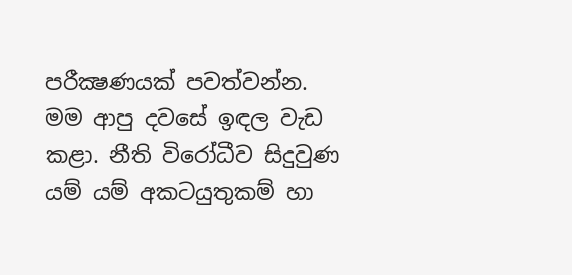පරීක්‍ෂණයක් පවත්වන්න. මම ආපු දවසේ ඉඳල වැඩ කළා. නීති විරෝධීව සිදුවුණ යම් යම් අකටයුතුකම් හා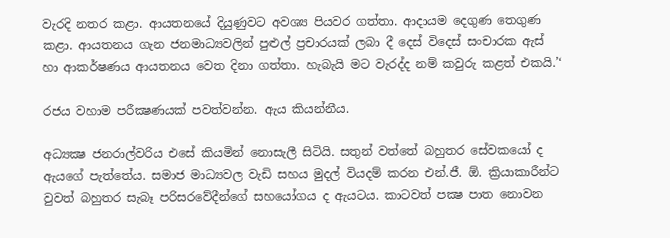වැරදි නතර කළා. ආයතනයේ දියුණුවට අවශ්‍ය පියවර ගත්තා. ආදායම දෙගුණ තෙගුණ කළා. ආයතනය ගැන ජනමාධ්‍යවලින් පුළුල් ප්‍රචාරයක් ලබා දී දෙස් විදෙස් සංචාරක ඇස් හා ආකර්ෂණය ආයතනය වෙත දිනා ගත්තා. හැබැයි මට වැරද්ද නම් කවුරු කළත් එකයි.’‘

රජය වහාම පරීක්‍ෂණයක් පවත්වන්න. ඇය කියන්නීය.

අධ්‍යක්‍ෂ ජනරාල්වරිය එසේ කියමින් නොසැලී සිටියි. සතුන් වත්තේ බහුතර සේවකයෝ ද ඇයගේ පැත්තේය. සමාජ මාධ්‍යවල වැඩි සහය මුදල් වියදම් කරන එන්.ජී. ඕ. ක්‍රියාකාරීන්ට වුවත් බහුතර සැබෑ පරිසරවේදීන්ගේ සහයෝගය ද ඇයටය. කාටවත් පක්‍ෂ පාත නොවන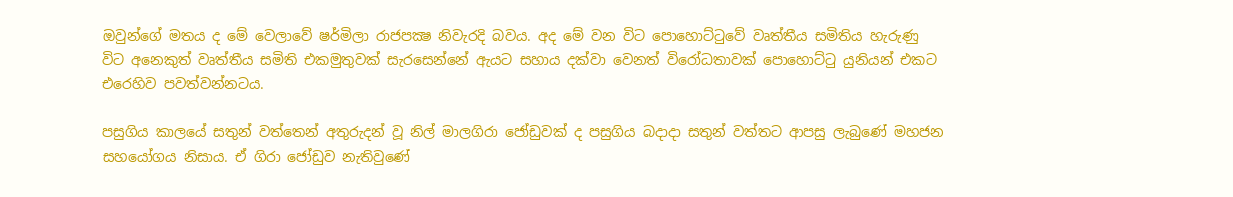ඔවුන්ගේ මතය ද මේ වෙලාවේ ෂර්මිලා රාජපක්‍ෂ නිවැරදි බවය. අද මේ වන විට පොහොට්ටුවේ වෘත්තීය සමිතිය හැරුණු විට අනෙකුත් වෘත්තීය සමිති එකමුතුවක් සැරසෙන්නේ ඇයට සහාය දක්වා වෙනත් විරෝධතාවක් පොහොට්ටු යුනියන් එකට එරෙහිව පවත්වන්නටය.

පසුගිය කාලයේ සතුන් වත්තෙන් අතුරුදන් වූ නිල් මාලගිරා ජෝඩුවක් ද පසුගිය බදාදා සතුන් වත්තට ආපසු ලැබුණේ මහජන සහයෝගය නිසාය. ඒ ගිරා ජෝඩුව නැතිවුණේ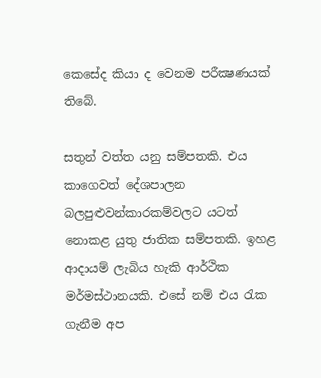කෙසේද කියා ද වෙනම පරීක්‍ෂණයක් තිබේ.

සතුන් වත්ත යනු සම්පතකි. එය කාගෙවත් දේශපාලන බලපුළුවන්කාරකම්වලට යටත් නොකළ යුතු ජාතික සම්පතකි. ඉහළ ආදායම් ලැබිය හැකි ආර්ථික මර්මස්ථානයකි. එසේ නම් එය රැක ගැනීම අප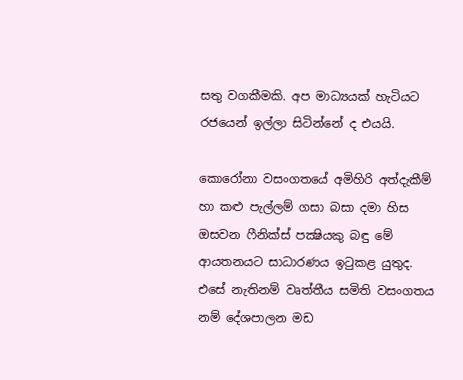සතු වගකීමකි. අප මාධ්‍යයක් හැටියට රජයෙන් ඉල්ලා සිටින්නේ ද එයයි.

කොරෝනා වසංගතයේ අමිහිරි අත්දැකීම් හා කළු පැල්ලම් ගසා බසා දමා හිස ඔසවන ෆීනික්ස් පක්‍ෂියකු බඳු මේ ආයතනයට සාධාරණය ඉටුකළ යුතුද. එසේ නැතිනම් වෘත්තීය සමිති වසංගතය නම් දේශපාලන මඩ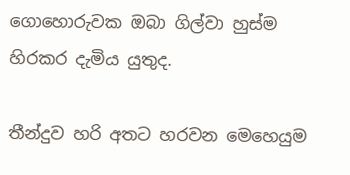ගොහොරුවක ඔබා ගිල්වා හුස්ම හිරකර දැමිය යුතුද.

තීන්දුව හරි අතට හරවන මෙහෙයුම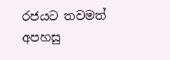රජයට තවමත් අපහසු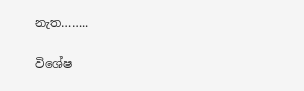නැත……..

විශේෂ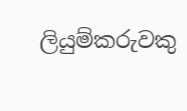ලියුම්කරුවකු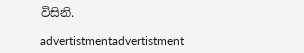විසිනි.

advertistmentadvertistment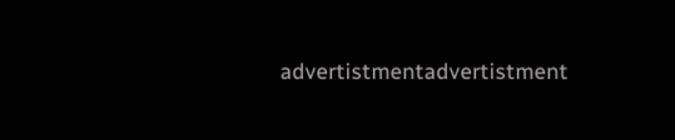advertistmentadvertistment